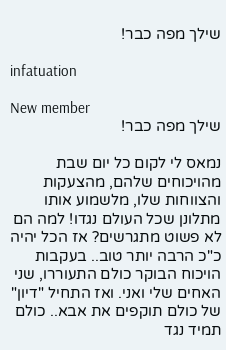שילך מפה כבר!

infatuation

New member
שילך מפה כבר!

נמאס לי לקום כל יום שבת מהויכוחים שלהם, מהצעקות והצווחות שלו, מלשמוע אותו מתלונן שכל העולם נגדו! למה הם לא פשוט מתגרשים? אז הכל יהיה כ"כ הרבה יותר טוב.. בעקבות הויכוח הבוקר כולם התעוררו, שני האחים שלי ואני. ואז התחיל "דיון" של כולם תוקפים את אבא.. כולם תמיד נגד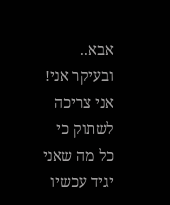אבא.. ובעיקר אני! אני צריכה לשתוק כי כל מה שאני יגיד עכשיו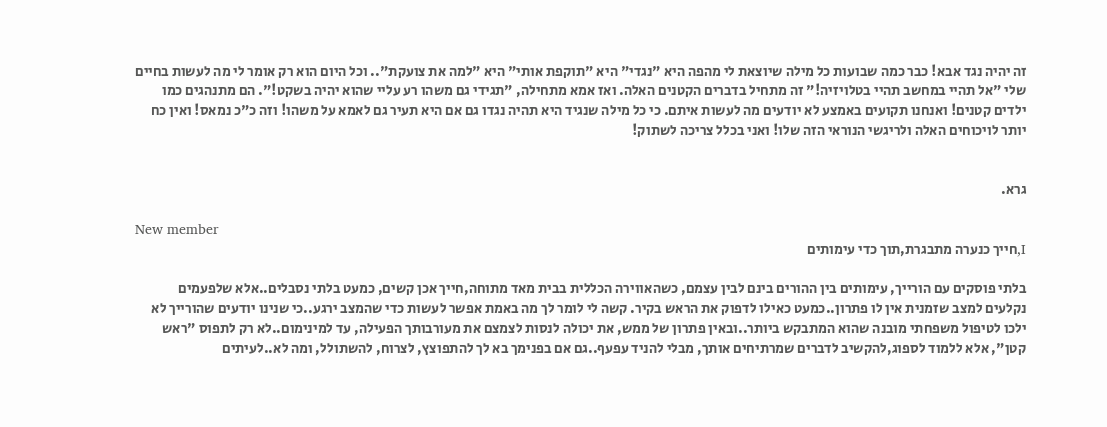זה יהיה נגד אבא! כבר כמה שבועות כל מילה שיוצאת לי מהפה היא "נגדי" היא "תוקפת אותי" היא "למה את צועקת".. וכל היום הוא רק אומר לי מה לעשות בחיים שלי "אל תהיי במחשב תהיי בטלויזיה!" זה מתחיל בדברים הקטנים האלה. ואז אמא מתחילה, "תגידי גם משהו רע עליי שהוא יהיה בשקט!". הם מתנהגים כמו ילדים קטנים! ואנחנו תקועים באמצע לא יודעים מה לעשות איתם. כי כל מילה שנגיד היא תהיה נגדו גם אם היא תעיר גם לאמא על משהו! וזה כ"כ נמאס! ואין כח יותר לויכוחים האלה ולריגשי הנוראי הזה שלו! ואני בכלל צריכה לשתוק!


גרא.

New member
I,חייך כנערה מתבגרת,תוך כדי עימותים

בלתי פוסקים עם הורייך, עימותים בין ההורים בינם לבין עצמם, כשהאווירה הכללית בבית מאד מתוחה,חייך אכן קשים, כמעט בלתי נסבלים..אלא שלפעמים נקלעים למצב שזמנית אין לו פתרון..כמעט כאילו לדפוק את הראש בקיר. קשה לי לומר לך מה באמת אפשר לעשות כדי שהמצב ירגע..כי שנינו יודעים שהורייך לא ילכו לטיפול משפחתי מובנה שהוא המתבקש ביותר..ובאין פתרון של ממש, את יכולה לנסות לצמצם את מעורבותך הפעילה, עד למינימום..לא רק לתפוס "ראש קטן", אלא ללמוד לספוג,להקשיב לדברים שמרתיחים אותך, מבלי להניד עפעף..גם אם בפנימך בא לך להתפוצץ, לצרוח, להשתולל, ומה לא..לעיתים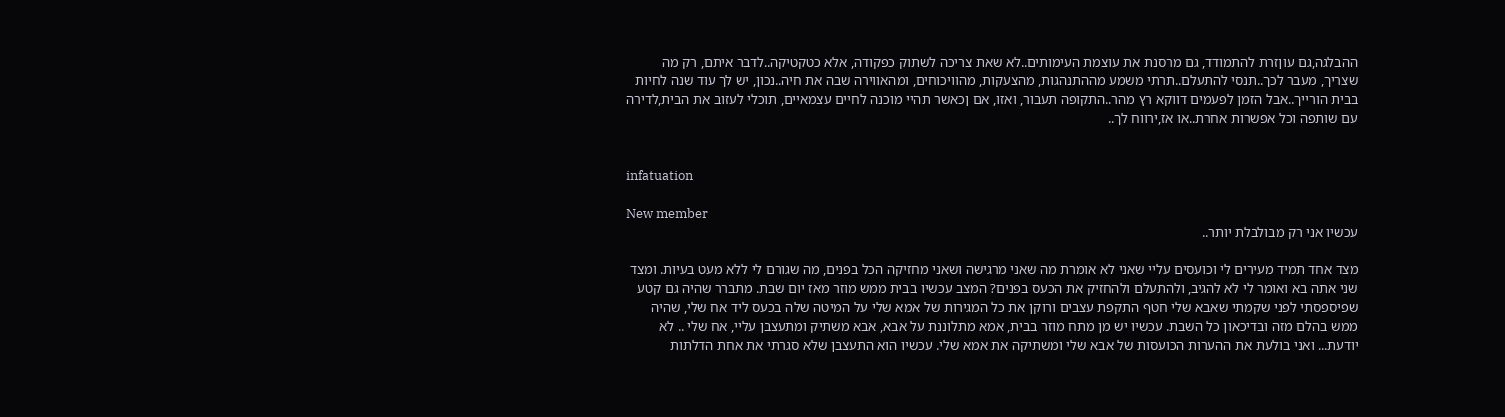ההבלגה,גם עוןזרת להתמודד, גם מרסנת את עוצמת העימותים..לא שאת צריכה לשתוק כפקודה, אלא כטקטיקה..לדבר איתם, רק מה שצריך, מעבר לכך..תנסי להתעלם..תרתי משמע מההתנהגות, מהצעקות, מהוויכוחים, ומהאווירה שבה את חיה..נכון, יש לך עוד שנה לחיות בבית הורייך..אבל הזמן לפעמים דווקא רץ מהר..התקופה תעבור, ואזו, אם ןכאשר תהיי מוכנה לחיים עצמאיים, תוכלי לעזוב את הבית,לדירה עם שותפה וכל אפשרות אחרת..או אז,ירווח לך..


infatuation

New member
עכשיו אני רק מבולבלת יותר..

מצד אחד תמיד מעירים לי וכועסים עליי שאני לא אומרת מה שאני מרגישה ושאני מחזיקה הכל בפנים, מה שגורם לי ללא מעט בעיות. ומצד שני אתה בא ואומר לי לא להגיב, ולהתעלם ולהחזיק את הכעס בפנים? המצב עכשיו בבית ממש מוזר מאז יום שבת. מתברר שהיה גם קטע שפיספסתי לפני שקמתי שאבא שלי חטף התקפת עצבים ורוקן את כל המגירות של אמא שלי על המיטה שלה בכעס ליד אח שלי, שהיה ממש בהלם מזה ובדיכאון כל השבת. עכשיו יש מן מתח מוזר בבית, אמא מתלוננת על אבא, אבא משתיק ומתעצבן עליי, אח שלי .. לא יודעת... ואני בולעת את ההערות הכועסות של אבא שלי ומשתיקה את אמא שלי. עכשיו הוא התעצבן שלא סגרתי את אחת הדלתות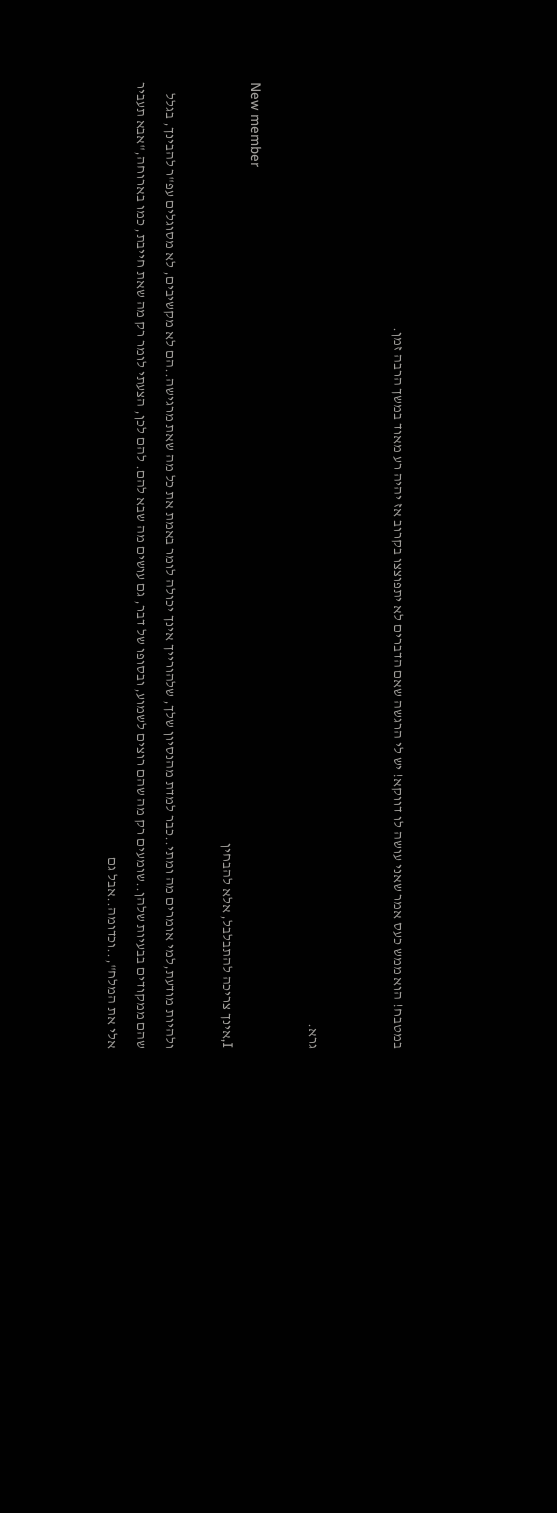במטבח! הוא ממש כעס אמר שאני עושה לו דווקא! יש לי הרגשה שאם הדברים לא יתפוצצו בקרוב אז יהיה רע מאוד במשך הרבה זמן.


גרא.

New member
I,אינך צריכה להתבלבל, אלא להבחין

ולהיות מודעת,למי אומרים מה ומתי..כבר למדת מהנסיון שלך, שלהורייך אינך יכולה לומר באמת את כל מה שאת מרגישה..הם לא מקשיבים, לא מסוגלים עפ"ר להבינך, בגלל שהם ממקודים בבעיות שלהן..שומעים רק מה שהם רוצים לשמוע, ובסופו של דבר, גם עושים מה שבא להם. להם לכן, הצעתי לומר רק מה שאת חייבת, כמו בארוחה,"אבא תעביר אלי את המלח",..וכדומה..אבל גם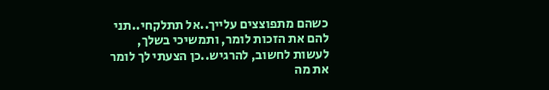כשהם מתפוצצים עלייך..אל תתלקחי..תני להם את הזכות לומר, ותמשיכי בשלך, לעשות לחשוב, להרגיש..כן הצעתי לך לומר את מה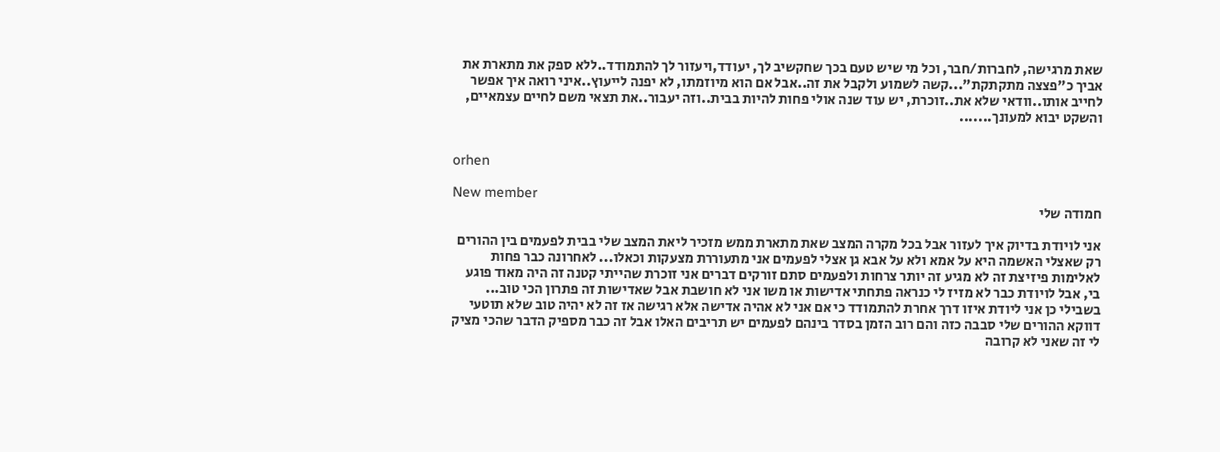שאת מרגישה, לחברות/חבר, וכל מי שיש טעם בכך שחקשיב לך, יעודד,ויעזור לך להתמודד..ללא ספק את מתארת את אביך כ"פצצה מתקתקת"...קשה לשמוע ולקבל את זה..אבל אם הוא מיוזמתו, לא יפנה לייעוץ..איני רואה איך אפשר לחייב אותו..וודאי שלא את..זוכרת, יש עוד שנה אולי פחות להיות בבית..וזה יעבור..את תצאי משם לחיים עצמאיים, והשקט יבוא למעונך.......


orhen

New member
חמודה שלי

אני לויודת בדיוק איך לעזור אבל בכל מקרה המצב שאת מתארת ממש מזכיר ליאת המצב שלי בבית לפעמים בין ההורים רק שאצלי האשמה היא על אמא ולא על אבא גן אצלי לפעמים אני מתעוררת מצעקות וכאלו... לאחרונה כבר פחות לאלימות פיזיצת זה לא מגיע זה יותר צרחות ולפעמים סתם זורקים דברים אני זוכרת שהייתי קטנה זה היה מאוד פוגע בי, אבל לויודת כבר לא מזיז לי כנראה פתחתי אדישות או משו אני לא חושבת אבל שאדישות זה פתרון הכי טוב... בשבילי כן אני ליודת איזו דרך אחרת להתמודד כי אם אני לא אהיה אדישה אלא רגישה אז זה לא יהיה טוב שלא תוטעי דווקא ההורים שלי סבבה כזה והם רוב הזמן בסדר בינהם לפעמים יש תריבים האלו אבל זה כבר מספיק הדבר שהכי מציק לי זה שאני לא קרובה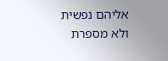אליהם נפשית ולא מספרת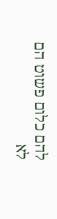להם כלום פשוט הם לא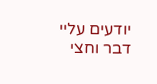יודעים עליי דבר וחצי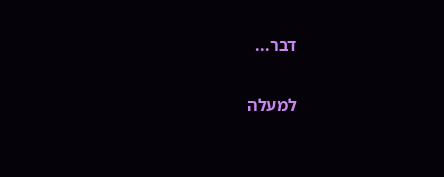דבר...

למעלה